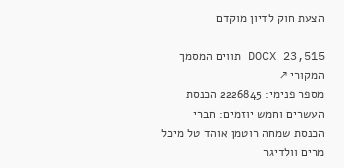הצעת חוק לדיון מוקדם

DOCX 23,515 תווים המסמך המקורי ↗
מספר פנימי: 2226845 הכנסת העשרים וחמש יוזמים: חברי הכנסת שמחה רוטמן אוהד טל מיכל מרים וולדיגר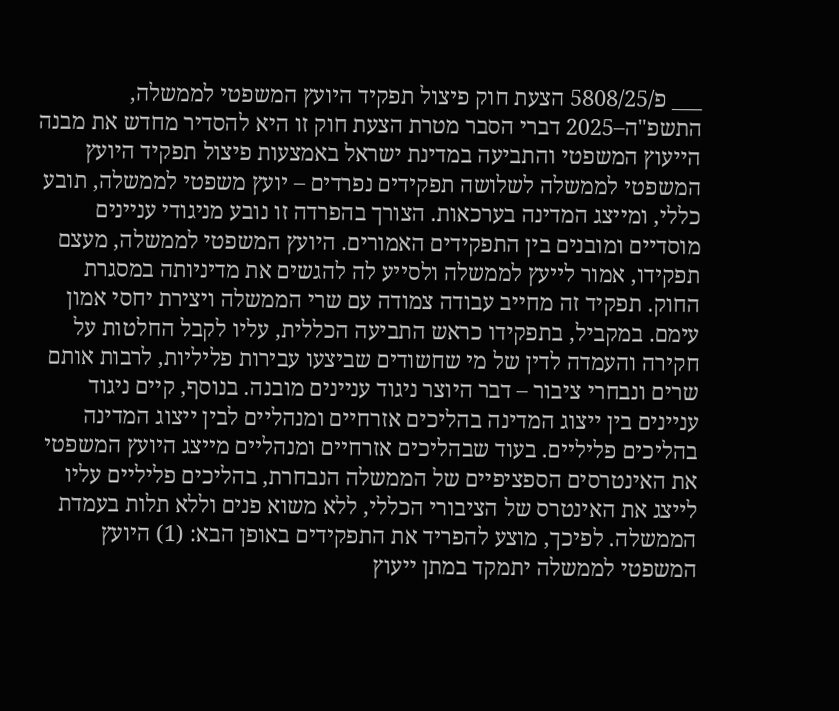___ פ/5808/25 הצעת חוק פיצול תפקיד היועץ המשפטי לממשלה, התשפ"ה–2025 דברי הסבר מטרת הצעת חוק זו היא להסדיר מחדש את מבנה הייעוץ המשפטי והתביעה במדינת ישראל באמצעות פיצול תפקיד היועץ המשפטי לממשלה לשלושה תפקידים נפרדים – יועץ משפטי לממשלה, תובע כללי, ומייצג המדינה בערכאות. הצורך בהפרדה זו נובע מניגודי עניינים מוסדיים ומובנים בין התפקידים האמורים. היועץ המשפטי לממשלה, מעצם תפקידו, אמור לייעץ לממשלה ולסייע לה להגשים את מדיניותה במסגרת החוק. תפקיד זה מחייב עבודה צמודה עם שרי הממשלה ויצירת יחסי אמון עימם. במקביל, בתפקידו כראש התביעה הכללית, עליו לקבל החלטות על חקירה והעמדה לדין של מי שחשודים שביצעו עבירות פליליות, לרבות אותם שרים ונבחרי ציבור – דבר היוצר ניגוד עניינים מובנה. בנוסף, קיים ניגוד עניינים בין ייצוג המדינה בהליכים אזרחיים ומנהליים לבין ייצוג המדינה בהליכים פליליים. בעוד שבהליכים אזרחיים ומנהליים מייצג היועץ המשפטי את האינטרסים הספציפיים של הממשלה הנבחרת, בהליכים פליליים עליו לייצג את האינטרס של הציבורי הכללי, ללא משוא פנים וללא תלות בעמדת הממשלה. לפיכך, מוצע להפריד את התפקידים באופן הבא: (1) היועץ המשפטי לממשלה יתמקד במתן ייעוץ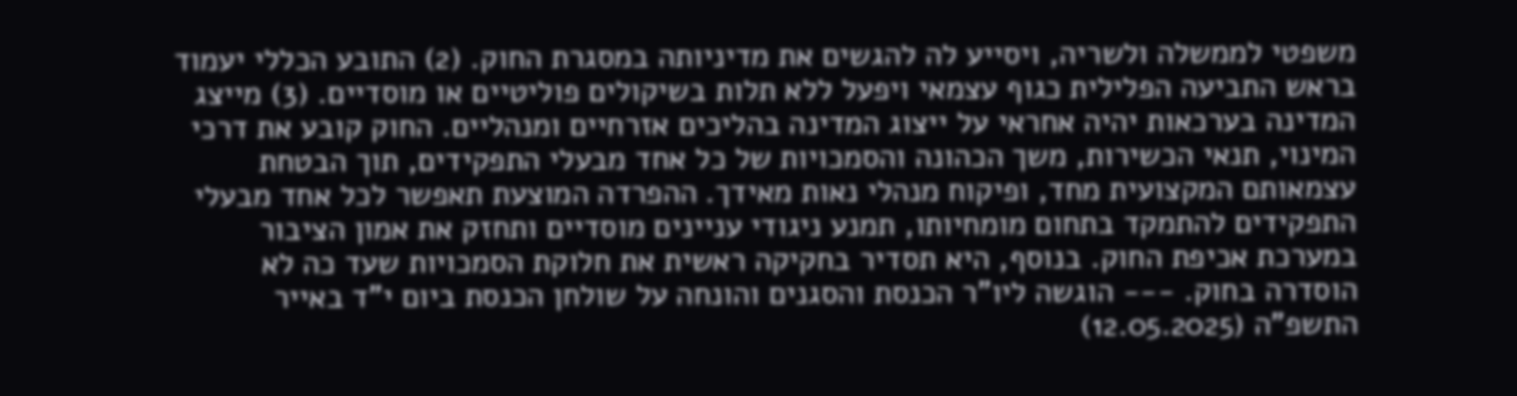משפטי לממשלה ולשריה, ויסייע לה להגשים את מדיניותה במסגרת החוק. (2) התובע הכללי יעמוד בראש התביעה הפלילית כגוף עצמאי ויפעל ללא תלות בשיקולים פוליטיים או מוסדיים. (3) מייצג המדינה בערכאות יהיה אחראי על ייצוג המדינה בהליכים אזרחיים ומנהליים. החוק קובע את דרכי המינוי, תנאי הכשירות, משך הכהונה והסמכויות של כל אחד מבעלי התפקידים, תוך הבטחת עצמאותם המקצועית מחד, ופיקוח מנהלי נאות מאידך. ההפרדה המוצעת תאפשר לכל אחד מבעלי התפקידים להתמקד בתחום מומחיותו, תמנע ניגודי עניינים מוסדיים ותחזק את אמון הציבור במערכת אכיפת החוק. בנוסף, היא תסדיר בחקיקה ראשית את חלוקת הסמכויות שעד כה לא הוסדרה בחוק. --- הוגשה ליו"ר הכנסת והסגנים והונחה על שולחן הכנסת ביום י"ד באייר התשפ"ה (12.05.2025)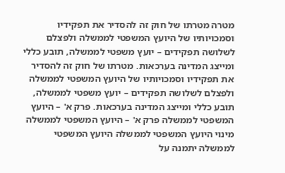מטרה מטרתו של חוק זה להסדיר את תפקידיו וסמכויותיו של היועץ המשפטי לממשלה ולפצלם לשלושה תפקידים – יועץ משפטי לממשלה, תובע כללי ומייצג המדינה בערכאות. מטרתו של חוק זה להסדיר את תפקידיו וסמכויותיו של היועץ המשפטי לממשלה ולפצלם לשלושה תפקידים – יועץ משפטי לממשלה, תובע כללי ומייצג המדינה בערכאות. פרק א' – היועץ המשפטי לממשלה פרק א' – היועץ המשפטי לממשלה מינוי היועץ המשפטי לממשלה היועץ המשפטי לממשלה יתמנה על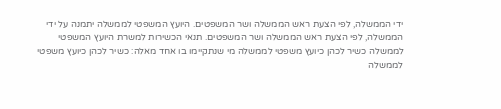ידי הממשלה, לפי הצעת ראש הממשלה ושר המשפטים. היועץ המשפטי לממשלה יתמנה על ידי הממשלה, לפי הצעת ראש הממשלה ושר המשפטים. תנאי הכשירות למשרת היועץ המשפטי לממשלה כשיר לכהן כיועץ משפטי לממשלה מי שנתקיימו בו אחד מאלה: כשיר לכהן כיועץ משפטי לממשלה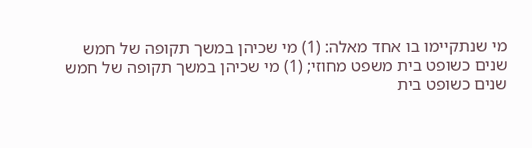מי שנתקיימו בו אחד מאלה: (1) מי שכיהן במשך תקופה של חמש שנים כשופט בית משפט מחוזי; (1) מי שכיהן במשך תקופה של חמש שנים כשופט בית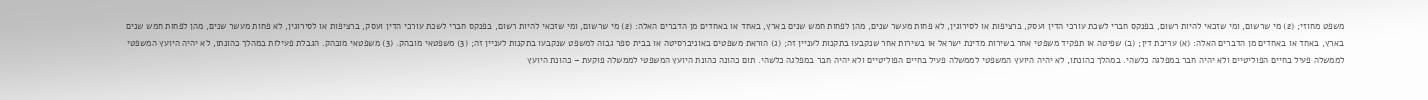משפט מחוזי; (2) מי שרשום, ומי שזכאי להיות רשום, בפנקס חברי לשכת עורכי הדין ועסק, ברציפות או לסירוגין, לא פחות מעשר שנים, מהן לפחות חמש שנים בארץ, באחד או באחדים מן הדברים האלה: (2) מי שרשום, ומי שזכאי להיות רשום, בפנקס חברי לשכת עורכי הדין ועסק, ברציפות או לסירוגין, לא פחות מעשר שנים, מהן לפחות חמש שנים בארץ, באחד או באחדים מן הדברים האלה: (א) עריכת דין; (ב) שפיטה או תפקיד משפטי אחר בשירות מדינת ישראל או בשירות אחר שנקבעו בתקנות לעניין זה; (ג) הוראת משפטים באוניברסיטה או בבית ספר גבוה למשפט שנקבעו בתקנות לעניין זה; (3) משפטאי מובהק. (3) משפטאי מובהק. הגבלת פעילות במהלך כהונתו, לא יהיה היועץ המשפטי לממשלה פעיל בחיים הפוליטיים ולא יהיה חבר במפלגה כלשהי. במהלך כהונתו, לא יהיה היועץ המשפטי לממשלה פעיל בחיים הפוליטיים ולא יהיה חבר במפלגה כלשהי. תום כהונה כהונת היועץ המשפטי לממשלה פוקעת – כהונת היועץ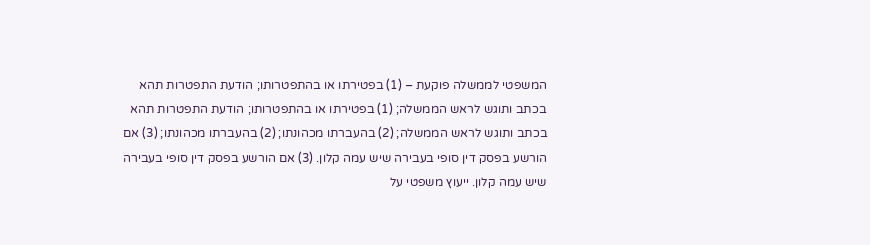המשפטי לממשלה פוקעת – (1) בפטירתו או בהתפטרותו; הודעת התפטרות תהא בכתב ותוגש לראש הממשלה; (1) בפטירתו או בהתפטרותו; הודעת התפטרות תהא בכתב ותוגש לראש הממשלה; (2) בהעברתו מכהונתו; (2) בהעברתו מכהונתו; (3) אם הורשע בפסק דין סופי בעבירה שיש עמה קלון. (3) אם הורשע בפסק דין סופי בעבירה שיש עמה קלון. ייעוץ משפטי על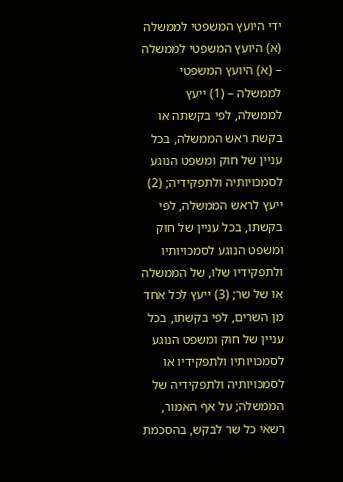ידי היועץ המשפטי לממשלה (א) היועץ המשפטי לממשלה – (א) היועץ המשפטי לממשלה – (1) ייעץ לממשלה, לפי בקשתה או בקשת ראש הממשלה, בכל עניין של חוק ומשפט הנוגע לסמכויותיה ולתפקידיה; (2) ייעץ לראש הממשלה, לפי בקשתו, בכל עניין של חוק ומשפט הנוגע לסמכויותיו ולתפקידיו שלו, של הממשלה או של שר; (3) ייעץ לכל אחד מן השרים, לפי בקשתו, בכל עניין של חוק ומשפט הנוגע לסמכויותיו ולתפקידיו או לסמכויותיה ולתפקידיה של הממשלה; על אף האמור, רשאי כל שר לבקש, בהסכמת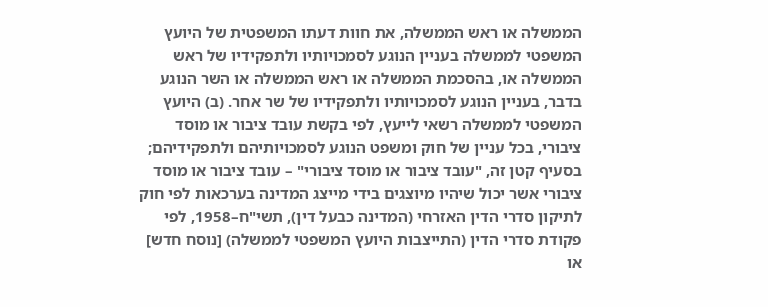הממשלה או ראש הממשלה, את חוות דעתו המשפטית של היועץ המשפטי לממשלה בעניין הנוגע לסמכויותיו ולתפקידיו של ראש הממשלה או, בהסכמת הממשלה או ראש הממשלה או השר הנוגע בדבר, בעניין הנוגע לסמכויותיו ולתפקידיו של שר אחר. (ב) היועץ המשפטי לממשלה רשאי לייעץ, לפי בקשת עובד ציבור או מוסד ציבורי, בכל עניין של חוק ומשפט הנוגע לסמכויותיהם ולתפקידיהם; בסעיף קטן זה, "עובד ציבור או מוסד ציבורי" – עובד ציבור או מוסד ציבורי אשר יכול שיהיו מיוצגים בידי מייצג המדינה בערכאות לפי חוק לתיקון סדרי הדין האזרחי (המדינה כבעל דין), תשי"ח–1958, לפי פקודת סדרי הדין (התייצבות היועץ המשפטי לממשלה) [נוסח חדש] או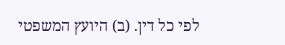לפי כל דין. (ב) היועץ המשפטי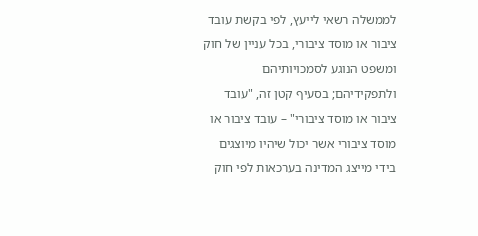לממשלה רשאי לייעץ, לפי בקשת עובד ציבור או מוסד ציבורי, בכל עניין של חוק ומשפט הנוגע לסמכויותיהם ולתפקידיהם; בסעיף קטן זה, "עובד ציבור או מוסד ציבורי" – עובד ציבור או מוסד ציבורי אשר יכול שיהיו מיוצגים בידי מייצג המדינה בערכאות לפי חוק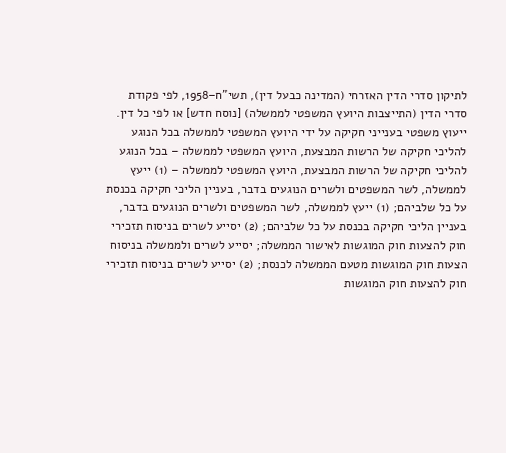לתיקון סדרי הדין האזרחי (המדינה כבעל דין), תשי"ח–1958, לפי פקודת סדרי הדין (התייצבות היועץ המשפטי לממשלה) [נוסח חדש] או לפי כל דין. ייעוץ משפטי בענייני חקיקה על ידי היועץ המשפטי לממשלה בכל הנוגע להליכי חקיקה של הרשות המבצעת, היועץ המשפטי לממשלה – בכל הנוגע להליכי חקיקה של הרשות המבצעת, היועץ המשפטי לממשלה – (1) ייעץ לממשלה, לשר המשפטים ולשרים הנוגעים בדבר, בעניין הליכי חקיקה בכנסת על כל שלביהם; (1) ייעץ לממשלה, לשר המשפטים ולשרים הנוגעים בדבר, בעניין הליכי חקיקה בכנסת על כל שלביהם; (2) יסייע לשרים בניסוח תזכירי חוק להצעות חוק המוגשות לאישור הממשלה; יסייע לשרים ולממשלה בניסוח הצעות חוק המוגשות מטעם הממשלה לכנסת; (2) יסייע לשרים בניסוח תזכירי חוק להצעות חוק המוגשות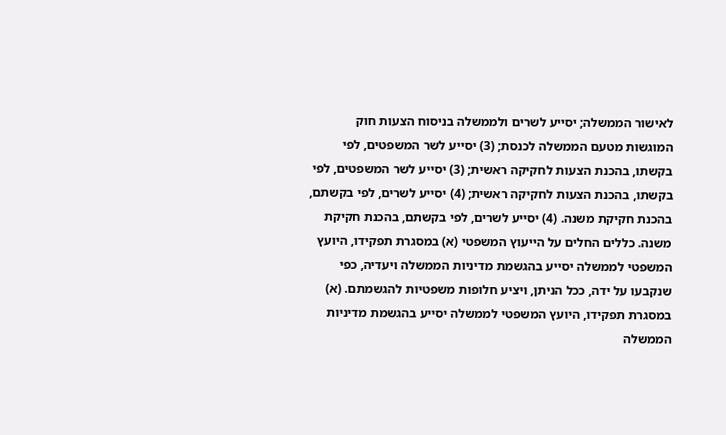לאישור הממשלה; יסייע לשרים ולממשלה בניסוח הצעות חוק המוגשות מטעם הממשלה לכנסת; (3) יסייע לשר המשפטים, לפי בקשתו, בהכנת הצעות לחקיקה ראשית; (3) יסייע לשר המשפטים, לפי בקשתו, בהכנת הצעות לחקיקה ראשית; (4) יסייע לשרים, לפי בקשתם, בהכנת חקיקת משנה. (4) יסייע לשרים, לפי בקשתם, בהכנת חקיקת משנה. כללים החלים על הייעוץ המשפטי (א) במסגרת תפקידו, היועץ המשפטי לממשלה יסייע בהגשמת מדיניות הממשלה ויעדיה, כפי שנקבעו על ידה, ככל הניתן, ויציע חלופות משפטיות להגשמתם. (א) במסגרת תפקידו, היועץ המשפטי לממשלה יסייע בהגשמת מדיניות הממשלה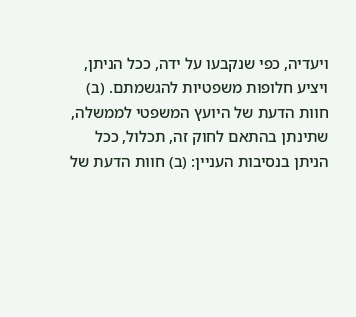ויעדיה, כפי שנקבעו על ידה, ככל הניתן, ויציע חלופות משפטיות להגשמתם. (ב) חוות הדעת של היועץ המשפטי לממשלה, שתינתן בהתאם לחוק זה, תכלול, ככל הניתן בנסיבות העניין: (ב) חוות הדעת של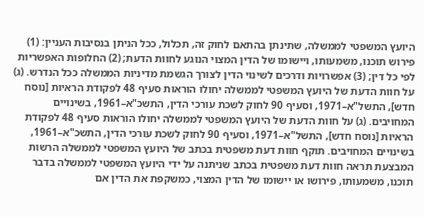היועץ המשפטי לממשלה, שתינתן בהתאם לחוק זה, תכלול, ככל הניתן בנסיבות העניין: (1) פירוש תוכנו, משמעותו, ויישומו של הדין המצוי הנוגע לחוות הדעת; (2) החלופות האפשריות לפי כל דין; (3) אפשרויות ודרכים לשינוי הדין לצורך הגשמת מדיניות הממשלה ככל הנדרש. (ג) על חוות הדעת של היועץ המשפטי לממשלה יחולו הוראות סעיף 48 לפקודת הראיות [נוסח חדש], התשל"א–1971, וסעיף 90 לחוק לשכת עורכי הדין, התשכ"א–1961, בשינויים המחויבים. (ג) על חוות הדעת של היועץ המשפטי לממשלה יחולו הוראות סעיף 48 לפקודת הראיות [נוסח חדש], התשל"א–1971, וסעיף 90 לחוק לשכת עורכי הדין, התשכ"א–1961, בשינויים המחויבים. תוקף חוות דעת משפטית בכתב של היועץ המשפטי לממשלה הרשות המבצעת תראה חוות דעת משפטית בכתב שניתנה על ידי היועץ המשפטי לממשלה בדבר תוכנו, משמעותו, פירושו או יישומו של הדין המצוי, כמשקפת את הדין אם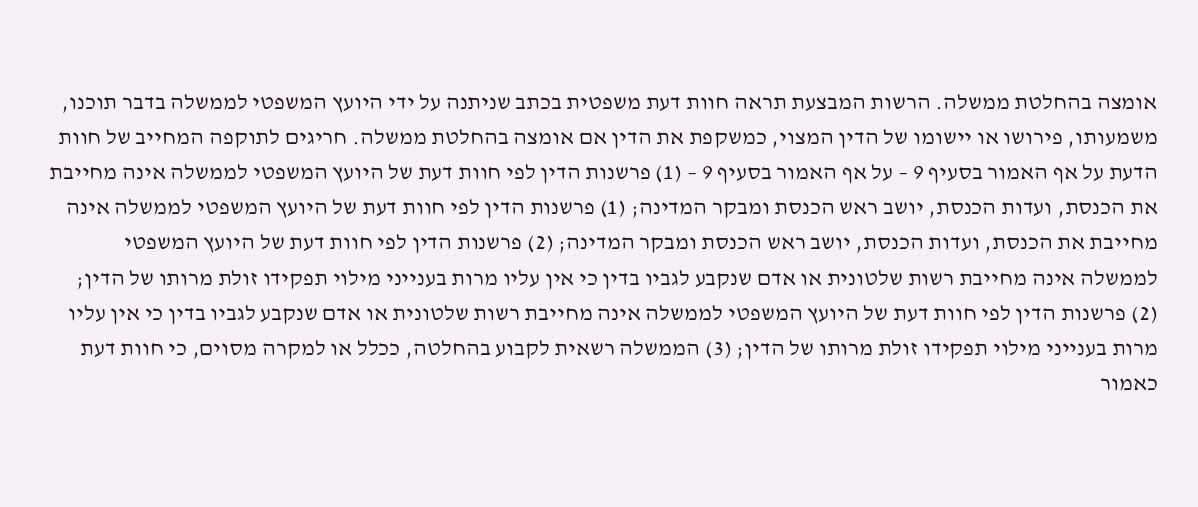אומצה בהחלטת ממשלה. הרשות המבצעת תראה חוות דעת משפטית בכתב שניתנה על ידי היועץ המשפטי לממשלה בדבר תוכנו, משמעותו, פירושו או יישומו של הדין המצוי, כמשקפת את הדין אם אומצה בהחלטת ממשלה. חריגים לתוקפה המחייב של חוות הדעת על אף האמור בסעיף 9 – על אף האמור בסעיף 9 – (1) פרשנות הדין לפי חוות דעת של היועץ המשפטי לממשלה אינה מחייבת את הכנסת, ועדות הכנסת, יושב ראש הכנסת ומבקר המדינה; (1) פרשנות הדין לפי חוות דעת של היועץ המשפטי לממשלה אינה מחייבת את הכנסת, ועדות הכנסת, יושב ראש הכנסת ומבקר המדינה; (2) פרשנות הדין לפי חוות דעת של היועץ המשפטי לממשלה אינה מחייבת רשות שלטונית או אדם שנקבע לגביו בדין כי אין עליו מרות בענייני מילוי תפקידו זולת מרותו של הדין; (2) פרשנות הדין לפי חוות דעת של היועץ המשפטי לממשלה אינה מחייבת רשות שלטונית או אדם שנקבע לגביו בדין כי אין עליו מרות בענייני מילוי תפקידו זולת מרותו של הדין; (3) הממשלה רשאית לקבוע בהחלטה, ככלל או למקרה מסוים, כי חוות דעת כאמור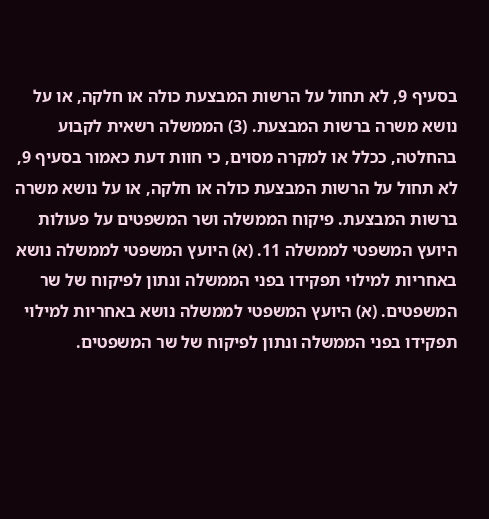בסעיף 9, לא תחול על הרשות המבצעת כולה או חלקה, או על נושא משרה ברשות המבצעת. (3) הממשלה רשאית לקבוע בהחלטה, ככלל או למקרה מסוים, כי חוות דעת כאמור בסעיף 9, לא תחול על הרשות המבצעת כולה או חלקה, או על נושא משרה ברשות המבצעת. פיקוח הממשלה ושר המשפטים על פעולות היועץ המשפטי לממשלה 11. (א) היועץ המשפטי לממשלה נושא באחריות למילוי תפקידו בפני הממשלה ונתון לפיקוח של שר המשפטים. (א) היועץ המשפטי לממשלה נושא באחריות למילוי תפקידו בפני הממשלה ונתון לפיקוח של שר המשפטים.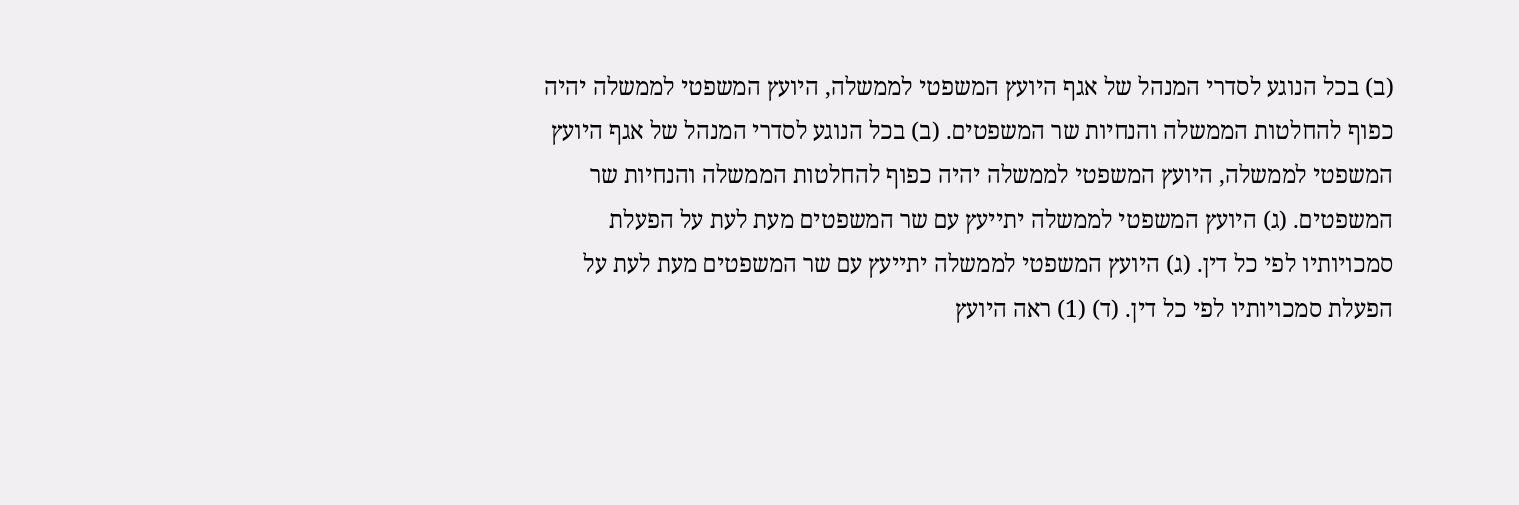(ב) בכל הנוגע לסדרי המנהל של אגף היועץ המשפטי לממשלה, היועץ המשפטי לממשלה יהיה כפוף להחלטות הממשלה והנחיות שר המשפטים. (ב) בכל הנוגע לסדרי המנהל של אגף היועץ המשפטי לממשלה, היועץ המשפטי לממשלה יהיה כפוף להחלטות הממשלה והנחיות שר המשפטים. (ג) היועץ המשפטי לממשלה יתייעץ עם שר המשפטים מעת לעת על הפעלת סמכויותיו לפי כל דין. (ג) היועץ המשפטי לממשלה יתייעץ עם שר המשפטים מעת לעת על הפעלת סמכויותיו לפי כל דין. (ד) (1) ראה היועץ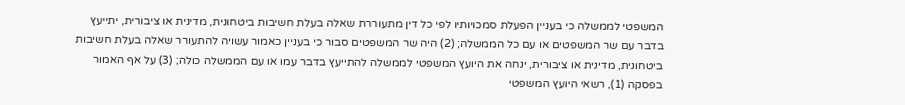המשפטי לממשלה כי בעניין הפעלת סמכויותיו לפי כל דין מתעוררת שאלה בעלת חשיבות ביטחונית, מדינית או ציבורית, יתייעץ בדבר עם שר המשפטים או עם כל הממשלה; (2) היה שר המשפטים סבור כי בעניין כאמור עשויה להתעורר שאלה בעלת חשיבות ביטחונית, מדינית או ציבורית, ינחה את היועץ המשפטי לממשלה להתייעץ בדבר עמו או עם הממשלה כולה; (3) על אף האמור בפסקה (1), רשאי היועץ המשפטי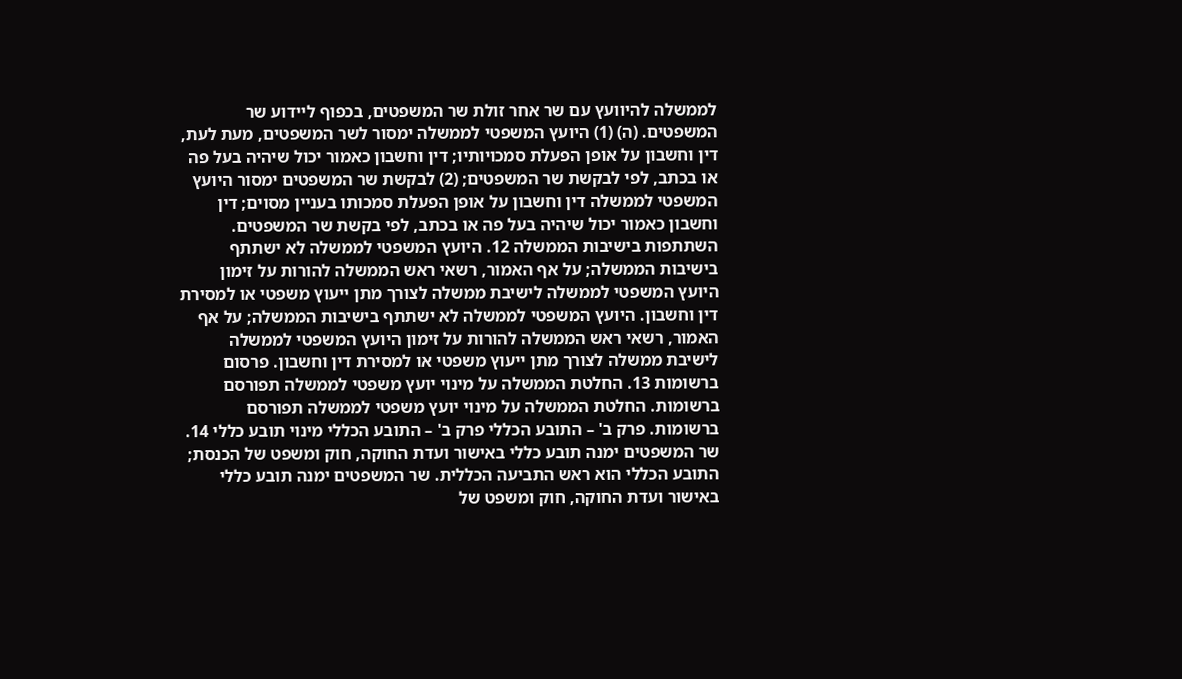לממשלה להיוועץ עם שר אחר זולת שר המשפטים, בכפוף ליידוע שר המשפטים. (ה) (1) היועץ המשפטי לממשלה ימסור לשר המשפטים, מעת לעת, דין וחשבון על אופן הפעלת סמכויותיו; דין וחשבון כאמור יכול שיהיה בעל פה או בכתב, לפי לבקשת שר המשפטים; (2) לבקשת שר המשפטים ימסור היועץ המשפטי לממשלה דין וחשבון על אופן הפעלת סמכותו בעניין מסוים; דין וחשבון כאמור יכול שיהיה בעל פה או בכתב, לפי בקשת שר המשפטים. השתתפות בישיבות הממשלה 12. היועץ המשפטי לממשלה לא ישתתף בישיבות הממשלה; על אף האמור, רשאי ראש הממשלה להורות על זימון היועץ המשפטי לממשלה לישיבת ממשלה לצורך מתן ייעוץ משפטי או למסירת דין וחשבון. היועץ המשפטי לממשלה לא ישתתף בישיבות הממשלה; על אף האמור, רשאי ראש הממשלה להורות על זימון היועץ המשפטי לממשלה לישיבת ממשלה לצורך מתן ייעוץ משפטי או למסירת דין וחשבון. פרסום ברשומות 13. החלטת הממשלה על מינוי יועץ משפטי לממשלה תפורסם ברשומות. החלטת הממשלה על מינוי יועץ משפטי לממשלה תפורסם ברשומות. פרק ב' – התובע הכללי פרק ב' – התובע הכללי מינוי תובע כללי 14. שר המשפטים ימנה תובע כללי באישור ועדת החוקה, חוק ומשפט של הכנסת; התובע הכללי הוא ראש התביעה הכללית. שר המשפטים ימנה תובע כללי באישור ועדת החוקה, חוק ומשפט של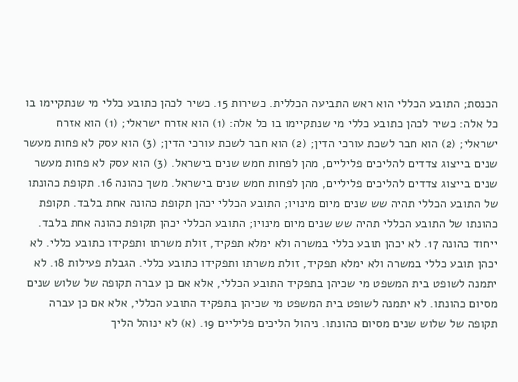הכנסת; התובע הכללי הוא ראש התביעה הכללית. כשירות 15. כשיר לכהן כתובע כללי מי שנתקיימו בו כל אלה: כשיר לכהן כתובע כללי מי שנתקיימו בו כל אלה: (1) הוא אזרח ישראלי; (1) הוא אזרח ישראלי; (2) הוא חבר לשכת עורכי הדין; (2) הוא חבר לשכת עורכי הדין; (3) הוא עסק לא פחות מעשר שנים בייצוג צדדים להליכים פליליים, מהן לפחות חמש שנים בישראל. (3) הוא עסק לא פחות מעשר שנים בייצוג צדדים להליכים פליליים, מהן לפחות חמש שנים בישראל. משך כהונה 16. תקופת כהונתו של התובע הכללי תהיה שש שנים מיום מינויו; התובע הכללי יכהן תקופת כהונה אחת בלבד. תקופת כהונתו של התובע הכללי תהיה שש שנים מיום מינויו; התובע הכללי יכהן תקופת כהונה אחת בלבד. ייחוד כהונה 17. לא יכהן תובע כללי במשרה ולא ימלא תפקיד, זולת משרתו ותפקידו כתובע כללי. לא יכהן תובע כללי במשרה ולא ימלא תפקיד, זולת משרתו ותפקידו כתובע כללי. הגבלת פעילות 18. לא יתמנה לשופט בית המשפט מי שכיהן בתפקיד התובע הכללי, אלא אם כן עברה תקופה של שלוש שנים מסיום כהונתו. לא יתמנה לשופט בית המשפט מי שכיהן בתפקיד התובע הכללי, אלא אם כן עברה תקופה של שלוש שנים מסיום כהונתו. ניהול הליכים פליליים 19. (א) לא ינוהל הליך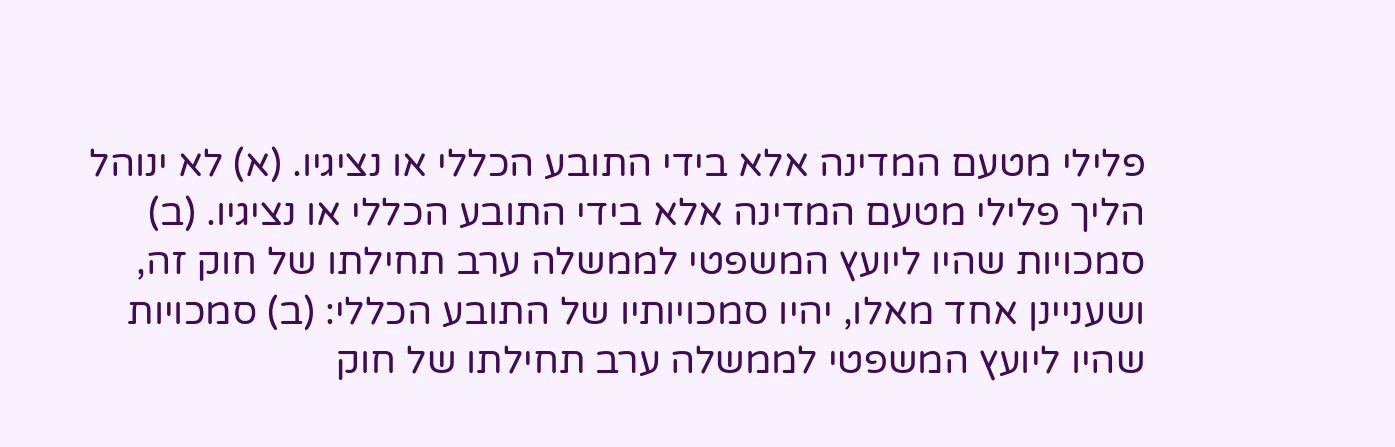פלילי מטעם המדינה אלא בידי התובע הכללי או נציגיו. (א) לא ינוהל הליך פלילי מטעם המדינה אלא בידי התובע הכללי או נציגיו. (ב) סמכויות שהיו ליועץ המשפטי לממשלה ערב תחילתו של חוק זה, ושעניינן אחד מאלו, יהיו סמכויותיו של התובע הכללי: (ב) סמכויות שהיו ליועץ המשפטי לממשלה ערב תחילתו של חוק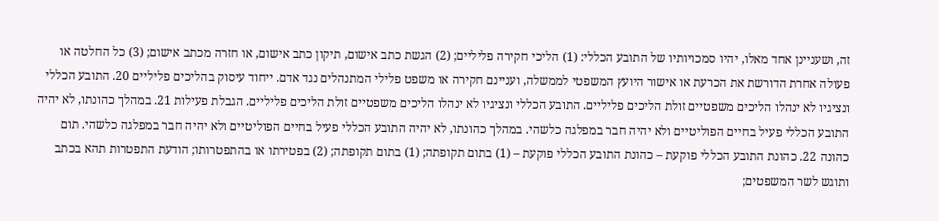זה, ושעניינן אחד מאלו, יהיו סמכויותיו של התובע הכללי: (1) הליכי חקירה פליליים; (2) הגשת כתב אישום, תיקון כתב אישום, או חזרה מכתב אישום; (3) כל החלטה או פעולה אחרת הדורשת את הכרעת או אישור היועץ המשפטי לממשלה, ועניינם חקירה או משפט פלילי המתנהלים נגד אדם. ייחוד עיסוק בהליכים פליליים 20. התובע הכללי ונציגיו לא ינהלו הליכים משפטיים זולת הליכים פליליים. התובע הכללי ונציגיו לא ינהלו הליכים משפטיים זולת הליכים פליליים. הגבלת פעילות 21. במהלך כהונתו, לא יהיה התובע הכללי פעיל בחיים הפוליטיים ולא יהיה חבר במפלגה כלשהי. במהלך כהונתו, לא יהיה התובע הכללי פעיל בחיים הפוליטיים ולא יהיה חבר במפלגה כלשהי. תום כהונה 22. כהונת התובע הכללי פוקעת – כהונת התובע הכללי פוקעת – (1) בתום תקופתה; (1) בתום תקופתה; (2) בפטירתו או בהתפטרותו; הודעת התפטרות תהא בכתב ותוגש לשר המשפטים;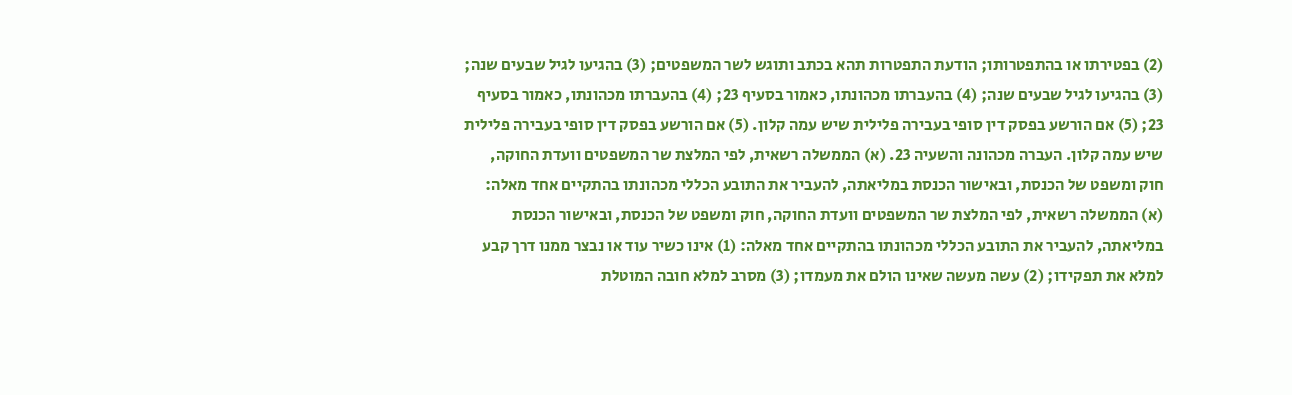(2) בפטירתו או בהתפטרותו; הודעת התפטרות תהא בכתב ותוגש לשר המשפטים; (3) בהגיעו לגיל שבעים שנה; (3) בהגיעו לגיל שבעים שנה; (4) בהעברתו מכהונתו, כאמור בסעיף 23; (4) בהעברתו מכהונתו, כאמור בסעיף 23; (5) אם הורשע בפסק דין סופי בעבירה פלילית שיש עמה קלון. (5) אם הורשע בפסק דין סופי בעבירה פלילית שיש עמה קלון. העברה מכהונה והשעיה 23. (א) הממשלה רשאית, לפי המלצת שר המשפטים וועדת החוקה, חוק ומשפט של הכנסת, ובאישור הכנסת במליאתה, להעביר את התובע הכללי מכהונתו בהתקיים אחד מאלה: (א) הממשלה רשאית, לפי המלצת שר המשפטים וועדת החוקה, חוק ומשפט של הכנסת, ובאישור הכנסת במליאתה, להעביר את התובע הכללי מכהונתו בהתקיים אחד מאלה: (1) אינו כשיר עוד או נבצר ממנו דרך קבע למלא את תפקידו; (2) עשה מעשה שאינו הולם את מעמדו; (3) מסרב למלא חובה המוטלת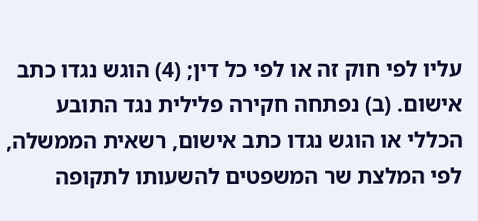עליו לפי חוק זה או לפי כל דין; (4) הוגש נגדו כתב אישום. (ב) נפתחה חקירה פלילית נגד התובע הכללי או הוגש נגדו כתב אישום, רשאית הממשלה, לפי המלצת שר המשפטים להשעותו לתקופה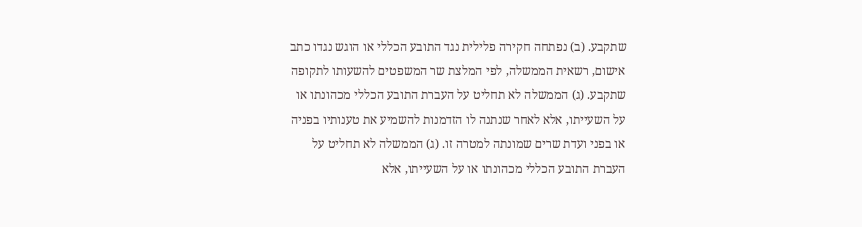שתקבע. (ב) נפתחה חקירה פלילית נגד התובע הכללי או הוגש נגדו כתב אישום, רשאית הממשלה, לפי המלצת שר המשפטים להשעותו לתקופה שתקבע. (ג) הממשלה לא תחליט על העברת התובע הכללי מכהונתו או על השעייתו, אלא לאחר שנתנה לו הזדמנות להשמיע את טענותיו בפניה או בפני ועדת שרים שמונתה למטרה זו. (ג) הממשלה לא תחליט על העברת התובע הכללי מכהונתו או על השעייתו, אלא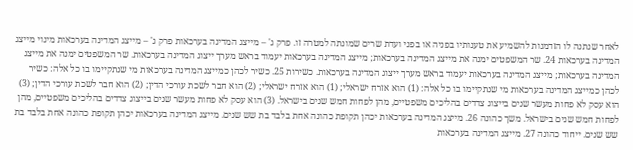לאחר שנתנה לו הזדמנות להשמיע את טענותיו בפניה או בפני ועדת שרים שמונתה למטרה זו. פרק ג' – מייצג המדינה בערכאות פרק ג' – מייצג המדינה בערכאות מינוי מייצג המדינה בערכאות 24. שר המשפטים ימנה את מייצג המדינה בערכאות; מייצג המדינה בערכאות יעמוד בראש מערך ייצוג המדינה בערכאות. שר המשפטים ימנה את מייצג המדינה בערכאות; מייצג המדינה בערכאות יעמוד בראש מערך ייצוג המדינה בערכאות. כשירות 25. כשיר לכהן כמייצג המדינה בערכאות מי שנתקיימו בו כל אלה: כשיר לכהן כמייצג המדינה בערכאות מי שנתקיימו בו כל אלה: (1) הוא אזרח ישראלי; (1) הוא אזרח ישראלי; (2) הוא חבר לשכת עורכי הדין; (2) הוא חבר לשכת עורכי הדין; (3) הוא עסק לא פחות מעשר שנים בייצוג צדדים בהליכים משפטיים, מהן לפחות חמש שנים בישראל. (3) הוא עסק לא פחות מעשר שנים בייצוג צדדים בהליכים משפטיים, מהן לפחות חמש שנים בישראל. משך כהונה 26. מייצג המדינה בערכאות יכהן תקופת כהונה אחת בלבד בת שש שנים. מייצג המדינה בערכאות יכהן תקופת כהונה אחת בלבד בת שש שנים. ייחוד כהונה 27. מייצג המדינה בערכאות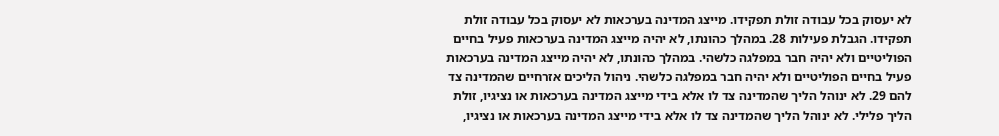לא יעסוק בכל עבודה זולת תפקידו. מייצג המדינה בערכאות לא יעסוק בכל עבודה זולת תפקידו. הגבלת פעילות 28. במהלך כהונתו, לא יהיה מייצג המדינה בערכאות פעיל בחיים הפוליטיים ולא יהיה חבר במפלגה כלשהי. במהלך כהונתו, לא יהיה מייצג המדינה בערכאות פעיל בחיים הפוליטיים ולא יהיה חבר במפלגה כלשהי. ניהול הליכים אזרחיים שהמדינה צד להם 29. לא ינוהל הליך שהמדינה צד לו אלא בידי מייצג המדינה בערכאות או נציגיו, זולת הליך פלילי. לא ינוהל הליך שהמדינה צד לו אלא בידי מייצג המדינה בערכאות או נציגיו,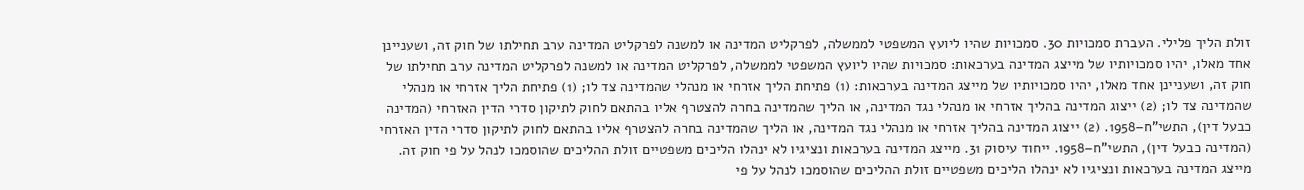זולת הליך פלילי. העברת סמכויות 30. סמכויות שהיו ליועץ המשפטי לממשלה, לפרקליט המדינה או למשנה לפרקליט המדינה ערב תחילתו של חוק זה, ושעניינן אחד מאלו, יהיו סמכויותיו של מייצג המדינה בערכאות: סמכויות שהיו ליועץ המשפטי לממשלה, לפרקליט המדינה או למשנה לפרקליט המדינה ערב תחילתו של חוק זה, ושעניינן אחד מאלו, יהיו סמכויותיו של מייצג המדינה בערכאות: (1) פתיחת הליך אזרחי או מנהלי שהמדינה צד לו; (1) פתיחת הליך אזרחי או מנהלי שהמדינה צד לו; (2) ייצוג המדינה בהליך אזרחי או מנהלי נגד המדינה, או הליך שהמדינה בחרה להצטרף אליו בהתאם לחוק לתיקון סדרי הדין האזרחי (המדינה כבעל דין), התשי"ח–1958. (2) ייצוג המדינה בהליך אזרחי או מנהלי נגד המדינה, או הליך שהמדינה בחרה להצטרף אליו בהתאם לחוק לתיקון סדרי הדין האזרחי (המדינה כבעל דין), התשי"ח–1958. ייחוד עיסוק 31. מייצג המדינה בערכאות ונציגיו לא ינהלו הליכים משפטיים זולת ההליכים שהוסמכו לנהל על פי חוק זה. מייצג המדינה בערכאות ונציגיו לא ינהלו הליכים משפטיים זולת ההליכים שהוסמכו לנהל על פי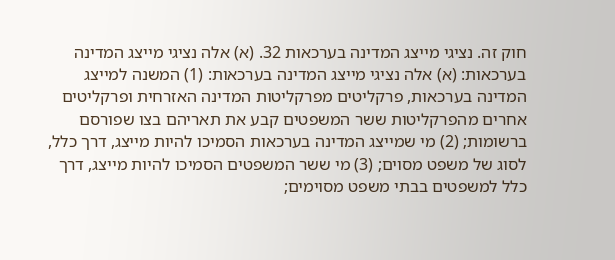חוק זה. נציגי מייצג המדינה בערכאות 32. (א) אלה נציגי מייצג המדינה בערכאות: (א) אלה נציגי מייצג המדינה בערכאות: (1) המשנה למייצג המדינה בערכאות, פרקליטים מפרקליטות המדינה האזרחית ופרקליטים אחרים מהפרקליטות ששר המשפטים קבע את תאריהם בצו שפורסם ברשומות; (2) מי שמייצג המדינה בערכאות הסמיכו להיות מייצג, דרך כלל, לסוג של משפט מסוים; (3) מי ששר המשפטים הסמיכו להיות מייצג, דרך כלל למשפטים בבתי משפט מסוימים;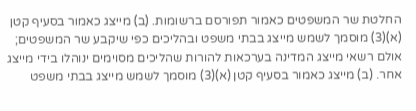החלטת שר המשפטים כאמור תפורסם ברשומות. (ב) מייצג כאמור בסעיף קטן (א)(3) מוסמך לשמש מייצג בבתי משפט ובהליכים כפי שיקבע שר המשפטים; אולם רשאי מייצג המדינה בערכאות להורות שהליכים מסוימים ינוהלו בידי מייצג אחר. (ב) מייצג כאמור בסעיף קטן (א)(3) מוסמך לשמש מייצג בבתי משפט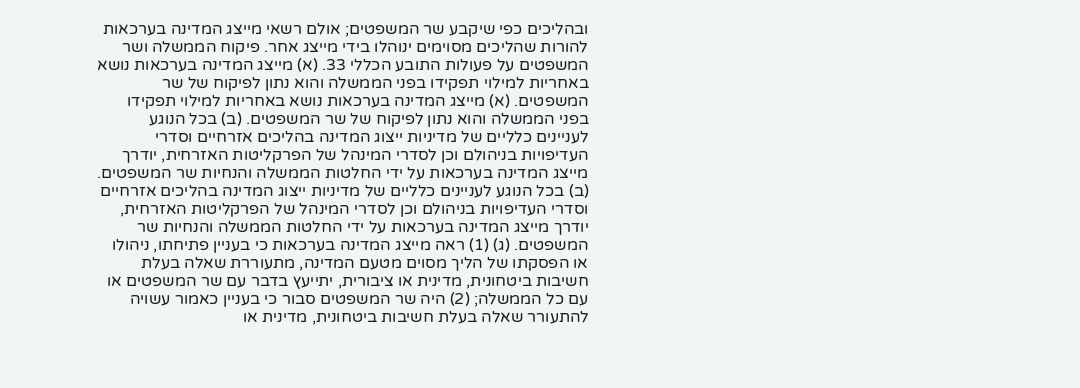ובהליכים כפי שיקבע שר המשפטים; אולם רשאי מייצג המדינה בערכאות להורות שהליכים מסוימים ינוהלו בידי מייצג אחר. פיקוח הממשלה ושר המשפטים על פעולות התובע הכללי 33. (א) מייצג המדינה בערכאות נושא באחריות למילוי תפקידו בפני הממשלה והוא נתון לפיקוח של שר המשפטים. (א) מייצג המדינה בערכאות נושא באחריות למילוי תפקידו בפני הממשלה והוא נתון לפיקוח של שר המשפטים. (ב) בכל הנוגע לעניינים כלליים של מדיניות ייצוג המדינה בהליכים אזרחיים וסדרי העדיפויות בניהולם וכן לסדרי המינהל של הפרקליטות האזרחית, יודרך מייצג המדינה בערכאות על ידי החלטות הממשלה והנחיות שר המשפטים. (ב) בכל הנוגע לעניינים כלליים של מדיניות ייצוג המדינה בהליכים אזרחיים וסדרי העדיפויות בניהולם וכן לסדרי המינהל של הפרקליטות האזרחית, יודרך מייצג המדינה בערכאות על ידי החלטות הממשלה והנחיות שר המשפטים. (ג) (1) ראה מייצג המדינה בערכאות כי בעניין פתיחתו, ניהולו או הפסקתו של הליך מסוים מטעם המדינה, מתעוררת שאלה בעלת חשיבות ביטחונית, מדינית או ציבורית, יתייעץ בדבר עם שר המשפטים או עם כל הממשלה; (2) היה שר המשפטים סבור כי בעניין כאמור עשויה להתעורר שאלה בעלת חשיבות ביטחונית, מדינית או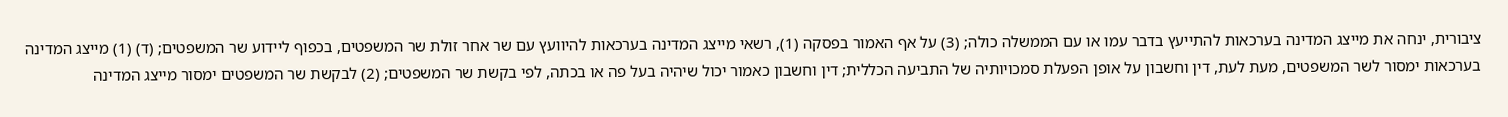ציבורית, ינחה את מייצג המדינה בערכאות להתייעץ בדבר עמו או עם הממשלה כולה; (3) על אף האמור בפסקה (1), רשאי מייצג המדינה בערכאות להיוועץ עם שר אחר זולת שר המשפטים, בכפוף ליידוע שר המשפטים; (ד) (1) מייצג המדינה בערכאות ימסור לשר המשפטים, מעת לעת, דין וחשבון על אופן הפעלת סמכויותיה של התביעה הכללית; דין וחשבון כאמור יכול שיהיה בעל פה או בכתה, לפי בקשת שר המשפטים; (2) לבקשת שר המשפטים ימסור מייצג המדינה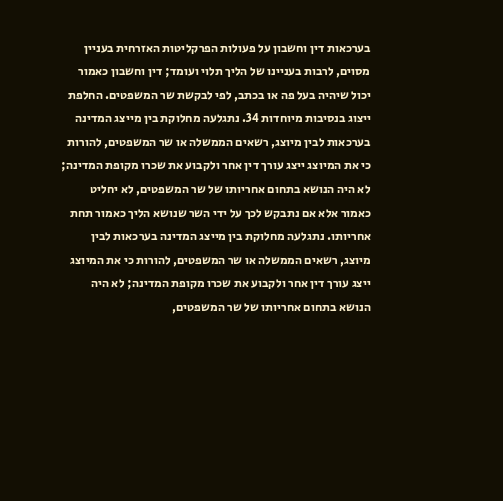בערכאות דין וחשבון על פעולות הפרקליטות האזרחית בעניין מסוים, לרבות בעניינו של הליך תלוי ועומד; דין וחשבון כאמור יכול שיהיה בעל פה או בכתב, לפי לבקשת שר המשפטים. החלפת ייצוג בנסיבות מיוחדות 34. נתגלעה מחלוקת בין מייצג המדינה בערכאות לבין מיוצג, רשאים הממשלה או שר המשפטים, להורות כי את המיוצג ייצג עורך דין אחר ולקבוע את שכרו מקופת המדינה; לא היה הנושא בתחום אחריותו של שר המשפטים, לא יחליט כאמור אלא אם נתבקש לכך על ידי השר שנושא הליך כאמור תחת אחריותו. נתגלעה מחלוקת בין מייצג המדינה בערכאות לבין מיוצג, רשאים הממשלה או שר המשפטים, להורות כי את המיוצג ייצג עורך דין אחר ולקבוע את שכרו מקופת המדינה; לא היה הנושא בתחום אחריותו של שר המשפטים,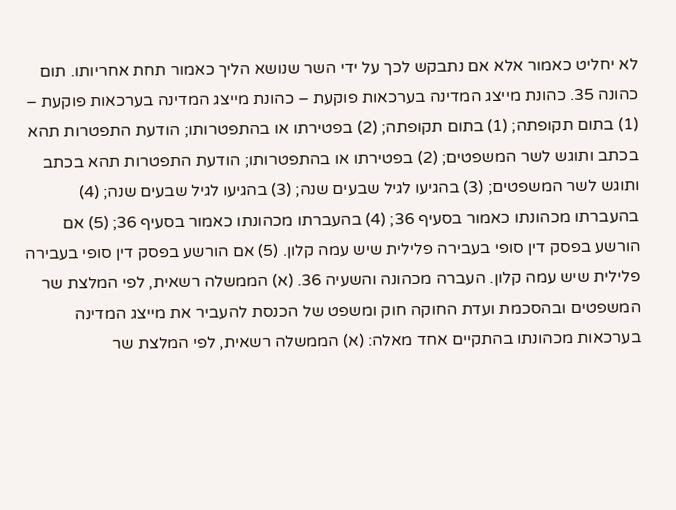לא יחליט כאמור אלא אם נתבקש לכך על ידי השר שנושא הליך כאמור תחת אחריותו. תום כהונה 35. כהונת מייצג המדינה בערכאות פוקעת – כהונת מייצג המדינה בערכאות פוקעת – (1) בתום תקופתה; (1) בתום תקופתה; (2) בפטירתו או בהתפטרותו; הודעת התפטרות תהא בכתב ותוגש לשר המשפטים; (2) בפטירתו או בהתפטרותו; הודעת התפטרות תהא בכתב ותוגש לשר המשפטים; (3) בהגיעו לגיל שבעים שנה; (3) בהגיעו לגיל שבעים שנה; (4) בהעברתו מכהונתו כאמור בסעיף 36; (4) בהעברתו מכהונתו כאמור בסעיף 36; (5) אם הורשע בפסק דין סופי בעבירה פלילית שיש עמה קלון. (5) אם הורשע בפסק דין סופי בעבירה פלילית שיש עמה קלון. העברה מכהונה והשעיה 36. (א) הממשלה רשאית, לפי המלצת שר המשפטים ובהסכמת ועדת החוקה חוק ומשפט של הכנסת להעביר את מייצג המדינה בערכאות מכהונתו בהתקיים אחד מאלה: (א) הממשלה רשאית, לפי המלצת שר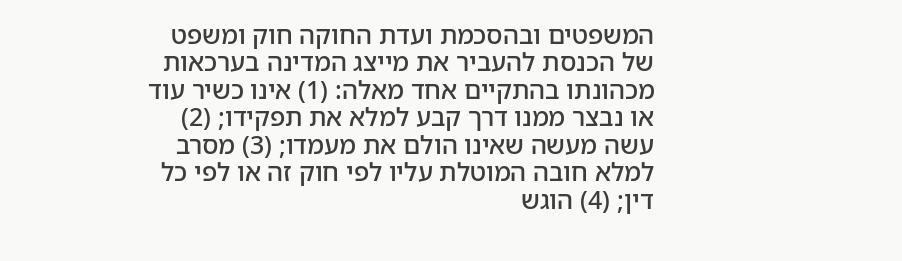המשפטים ובהסכמת ועדת החוקה חוק ומשפט של הכנסת להעביר את מייצג המדינה בערכאות מכהונתו בהתקיים אחד מאלה: (1) אינו כשיר עוד או נבצר ממנו דרך קבע למלא את תפקידו; (2) עשה מעשה שאינו הולם את מעמדו; (3) מסרב למלא חובה המוטלת עליו לפי חוק זה או לפי כל דין; (4) הוגש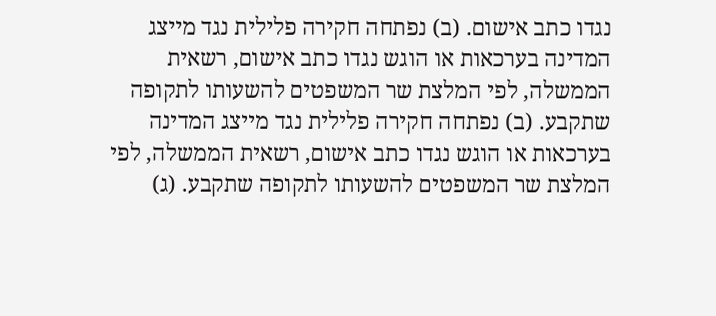נגדו כתב אישום. (ב) נפתחה חקירה פלילית נגד מייצג המדינה בערכאות או הוגש נגדו כתב אישום, רשאית הממשלה, לפי המלצת שר המשפטים להשעותו לתקופה שתקבע. (ב) נפתחה חקירה פלילית נגד מייצג המדינה בערכאות או הוגש נגדו כתב אישום, רשאית הממשלה, לפי המלצת שר המשפטים להשעותו לתקופה שתקבע. (ג)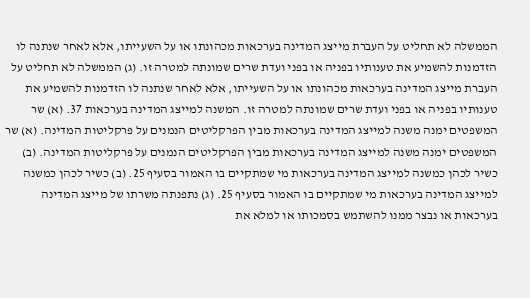הממשלה לא תחליט על העברת מייצג המדינה בערכאות מכהונתו או על השעייתו, אלא לאחר שנתנה לו הזדמנות להשמיע את טענותיו בפניה או בפני ועדת שרים שמונתה למטרה זו. (ג) הממשלה לא תחליט על העברת מייצג המדינה בערכאות מכהונתו או על השעייתו, אלא לאחר שנתנה לו הזדמנות להשמיע את טענותיו בפניה או בפני ועדת שרים שמונתה למטרה זו. המשנה למייצג המדינה בערכאות 37. (א) שר המשפטים ימנה משנה למייצג המדינה בערכאות מבין הפרקליטים הנמנים על פרקליטות המדינה. (א) שר המשפטים ימנה משנה למייצג המדינה בערכאות מבין הפרקליטים הנמנים על פרקליטות המדינה. (ב) כשיר לכהן כמשנה למייצג המדינה בערכאות מי שמתקיים בו האמור בסעיף 25. (ב) כשיר לכהן כמשנה למייצג המדינה בערכאות מי שמתקיים בו האמור בסעיף 25. (ג) נתפנתה משרתו של מייצג המדינה בערכאות או נבצר ממנו להשתמש בסמכותו או למלא את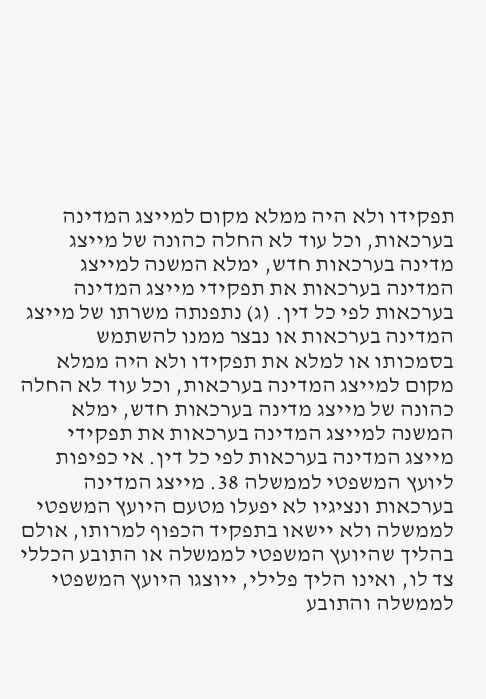תפקידו ולא היה ממלא מקום למייצג המדינה בערכאות, וכל עוד לא החלה כהונה של מייצג מדינה בערכאות חדש, ימלא המשנה למייצג המדינה בערכאות את תפקידי מייצג המדינה בערכאות לפי כל דין. (ג) נתפנתה משרתו של מייצג המדינה בערכאות או נבצר ממנו להשתמש בסמכותו או למלא את תפקידו ולא היה ממלא מקום למייצג המדינה בערכאות, וכל עוד לא החלה כהונה של מייצג מדינה בערכאות חדש, ימלא המשנה למייצג המדינה בערכאות את תפקידי מייצג המדינה בערכאות לפי כל דין. אי כפיפות ליועץ המשפטי לממשלה 38. מייצג המדינה בערכאות ונציגיו לא יפעלו מטעם היועץ המשפטי לממשלה ולא יישאו בתפקיד הכפוף למרותו, אולם בהליך שהיועץ המשפטי לממשלה או התובע הכללי צד לו, ואינו הליך פלילי, ייוצגו היועץ המשפטי לממשלה והתובע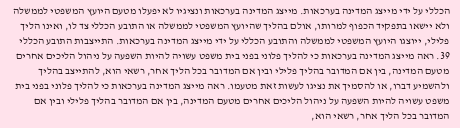הכללי על ידי מייצג המדינה בערכאות. מייצג המדינה בערכאות ונציגיו לא יפעלו מטעם היועץ המשפטי לממשלה ולא יישאו בתפקיד הכפוף למרותו, אולם בהליך שהיועץ המשפטי לממשלה או התובע הכללי צד לו, ואינו הליך פלילי, ייוצגו היועץ המשפטי לממשלה והתובע הכללי על ידי מייצג המדינה בערכאות. התייצבות התובע הכללי 39. ראה מייצג המדינה בערכאות כי להליך פלוני בפני בית משפט עשויה להיות השפעה על ניהול הליכים אחרים מטעם המדינה, בין אם המדובר בהליך פלילי ובין אם המדובר בכל הליך אחר, רשאי הוא, להתייצב בהליך ולהשמיע דברו, או להסמיך את נציגו לעשות זאת מטעמו. ראה מייצג המדינה בערכאות כי להליך פלוני בפני בית משפט עשויה להיות השפעה על ניהול הליכים אחרים מטעם המדינה, בין אם המדובר בהליך פלילי ובין אם המדובר בכל הליך אחר, רשאי הוא,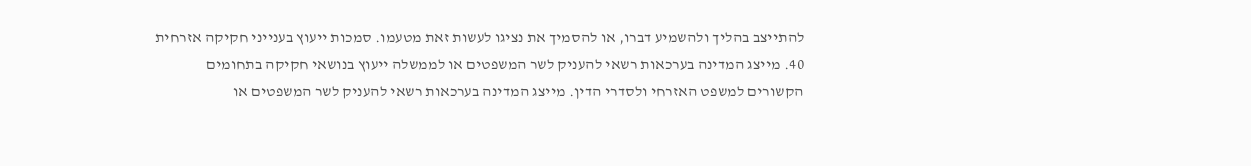להתייצב בהליך ולהשמיע דברו, או להסמיך את נציגו לעשות זאת מטעמו. סמכות ייעוץ בענייני חקיקה אזרחית 40. מייצג המדינה בערכאות רשאי להעניק לשר המשפטים או לממשלה ייעוץ בנושאי חקיקה בתחומים הקשורים למשפט האזרחי ולסדרי הדין. מייצג המדינה בערכאות רשאי להעניק לשר המשפטים או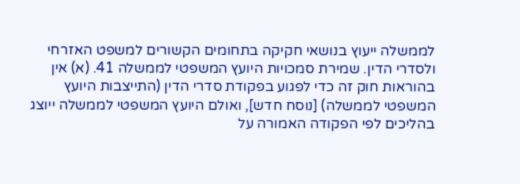לממשלה ייעוץ בנושאי חקיקה בתחומים הקשורים למשפט האזרחי ולסדרי הדין. שמירת סמכויות היועץ המשפטי לממשלה 41. (א) אין בהוראות חוק זה כדי לפגוע בפקודת סדרי הדין (התייצבות היועץ המשפטי לממשלה) [נוסח חדש], ואולם היועץ המשפטי לממשלה ייוצג בהליכים לפי הפקודה האמורה על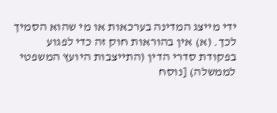ידי מייצג המדינה בערכאות או מי שהוא הסמיך לכך. (א) אין בהוראות חוק זה כדי לפגוע בפקודת סדרי הדין (התייצבות היועץ המשפטי לממשלה) [נוסח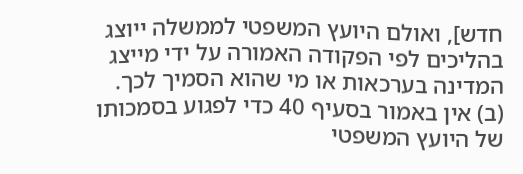חדש], ואולם היועץ המשפטי לממשלה ייוצג בהליכים לפי הפקודה האמורה על ידי מייצג המדינה בערכאות או מי שהוא הסמיך לכך. (ב) אין באמור בסעיף 40 כדי לפגוע בסמכותו של היועץ המשפטי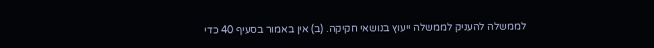לממשלה להעניק לממשלה ייעוץ בנושאי חקיקה. (ב) אין באמור בסעיף 40 כדי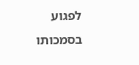לפגוע בסמכותו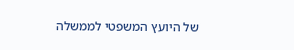של היועץ המשפטי לממשלה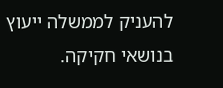להעניק לממשלה ייעוץ בנושאי חקיקה.